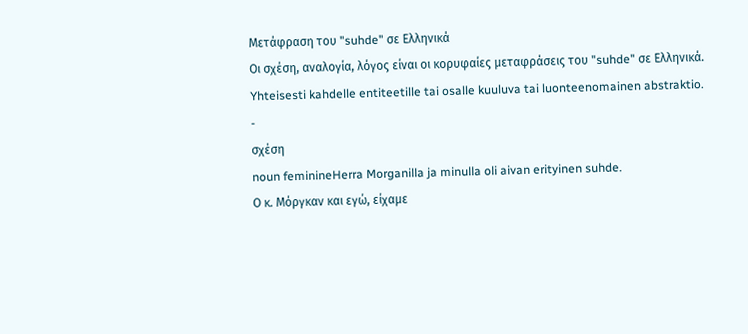Μετάφραση του "suhde" σε Ελληνικά
Οι σχέση, αναλογία, λόγος είναι οι κορυφαίες μεταφράσεις του "suhde" σε Ελληνικά.
Yhteisesti kahdelle entiteetille tai osalle kuuluva tai luonteenomainen abstraktio.
-
σχέση
noun feminineHerra Morganilla ja minulla oli aivan erityinen suhde.
Ο κ. Μόργκαν και εγώ, είχαμε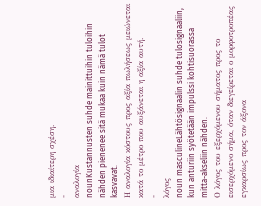μια ιδιαίτερη σχέση.
-
αναλογία
nounKustannusten suhde mainittuihin tuloihin nähden pienenee sitä mukaa kuin nämä tulot kasvavat.
Η αναλογία κόστους προς αξία πωλήσεως μειώνεται κατά το μέτρο που αυξάνεται η αξία αυτή.
-
λόγος
noun masculineLähtösignaalin suhde tulosignaaliin, kun anturiin syötetään impulssi kohtisuorassa mitta-akseliin nähden.
Ο λόγος του εξερχόμενου σήματος προς το εισερχόμενο σήμα, όταν διεγείρεται ο μορφοτροπέας εγκαρσίως προς τον άξονα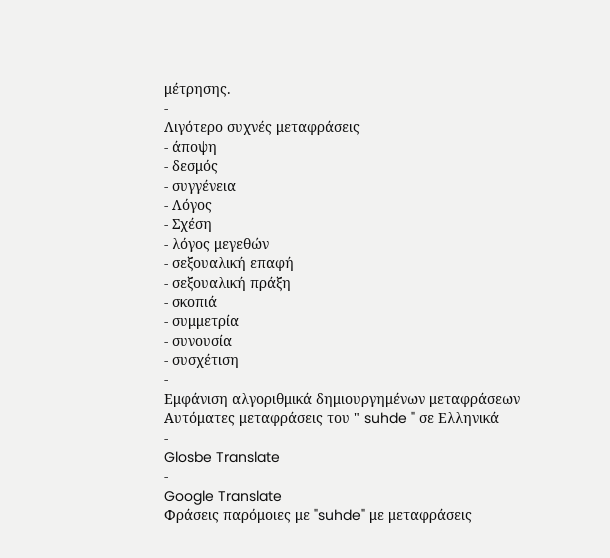μέτρησης.
-
Λιγότερο συχνές μεταφράσεις
- άποψη
- δεσμός
- συγγένεια
- Λόγος
- Σχέση
- λόγος μεγεθών
- σεξουαλική επαφή
- σεξουαλική πράξη
- σκοπιά
- συμμετρία
- συνουσία
- συσχέτιση
-
Εμφάνιση αλγοριθμικά δημιουργημένων μεταφράσεων
Αυτόματες μεταφράσεις του " suhde " σε Ελληνικά
-
Glosbe Translate
-
Google Translate
Φράσεις παρόμοιες με "suhde" με μεταφράσεις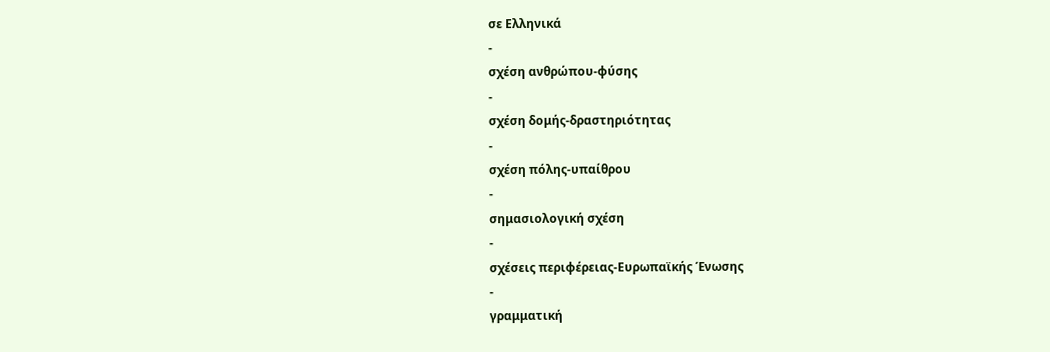σε Ελληνικά
-
σχέση ανθρώπου-φύσης
-
σχέση δομής-δραστηριότητας
-
σχέση πόλης-υπαίθρου
-
σημασιολογική σχέση
-
σχέσεις περιφέρειας-Ευρωπαϊκής Ένωσης
-
γραμματική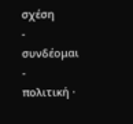σχέση
-
συνδέoμαι
-
πολιτική ·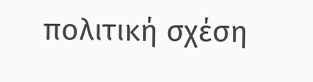πολιτική σχέση